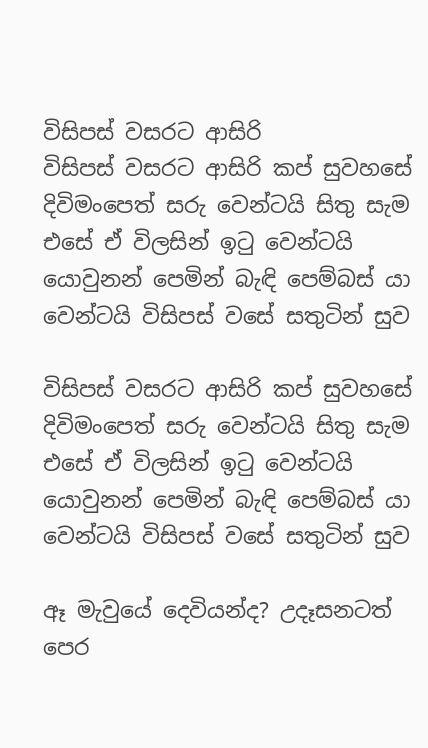විසිපස් වසරට ආසිරි
විසිපස් වසරට ආසිරි කප් සුවහසේ දිවිමංපෙත් සරු වෙන්ටයි සිතු සැම එසේ ඒ විලසින් ඉටු වෙන්ටයි යොවුනන් පෙමින් බැඳි පෙම්බස් යා වෙන්ටයි විසිපස් වසේ සතුටින් සුව

විසිපස් වසරට ආසිරි කප් සුවහසේ දිවිමංපෙත් සරු වෙන්ටයි සිතු සැම එසේ ඒ විලසින් ඉටු වෙන්ටයි යොවුනන් පෙමින් බැඳි පෙම්බස් යා වෙන්ටයි විසිපස් වසේ සතුටින් සුව

ඈ මැවුයේ දෙවියන්ද? උදෑසනටත් පෙර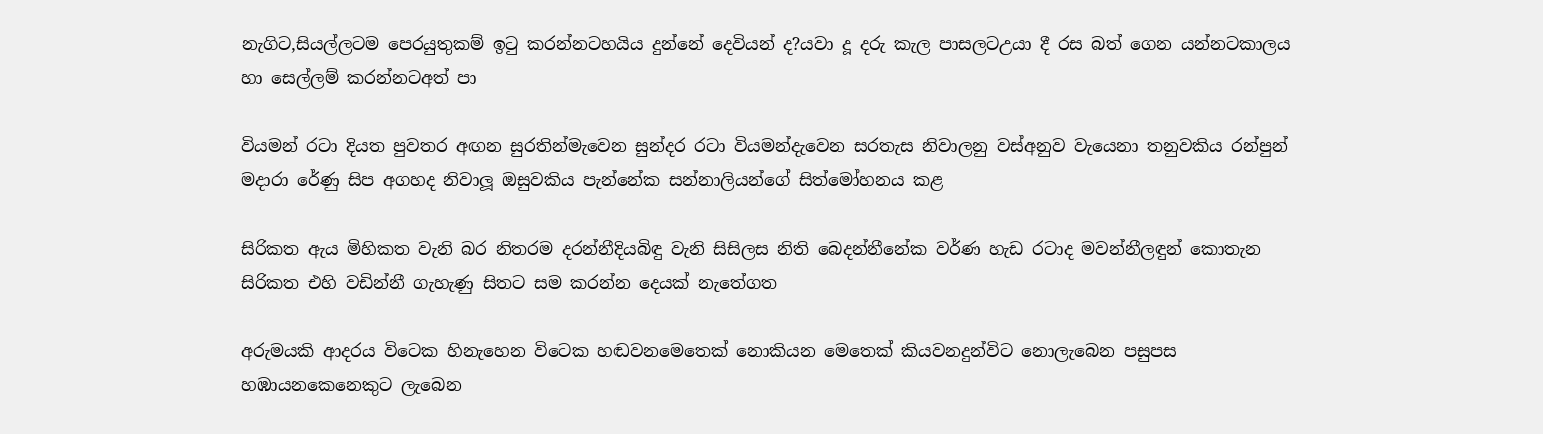නැගිට,සියල්ලටම පෙරයුතුකම් ඉටු කරන්නටහයිය දුන්නේ දෙවියන් ද?යවා දූ දරු කැල පාසලටඋයා දී රස බත් ගෙන යන්නටකාලය හා සෙල්ලම් කරන්නටඅත් පා

වියමන් රටා දියත පුවතර අඟන සුරතින්මැවෙන සුන්දර රටා වියමන්දැවෙන සරතැස නිවාලනු වස්අනුව වැයෙනා තනුවකිය රන්පුන් මදාරා රේණු සිප අගහද නිවාලූ ඔසුවකිය පැන්නේක සන්නාලියන්ගේ සිත්මෝහනය කළ

සිරිකත ඇය මිහිකත වැනි බර නිතරම දරන්නීදියබිඳු වැනි සිසිලස නිති බෙදන්නීනේක වර්ණ හැඩ රටාද මවන්නීලඳුන් කොතැන සිරිකත එහි වඩින්නී ගැහැණු සිතට සම කරන්න දෙයක් නැතේගත

අරුමයකි ආදරය විටෙක හිනැහෙන විටෙක හඬවනමෙතෙක් නොකියන මෙතෙක් කියවනදුන්විට නොලැබෙන පසුපස හඹායනකෙනෙකුට ලැබෙන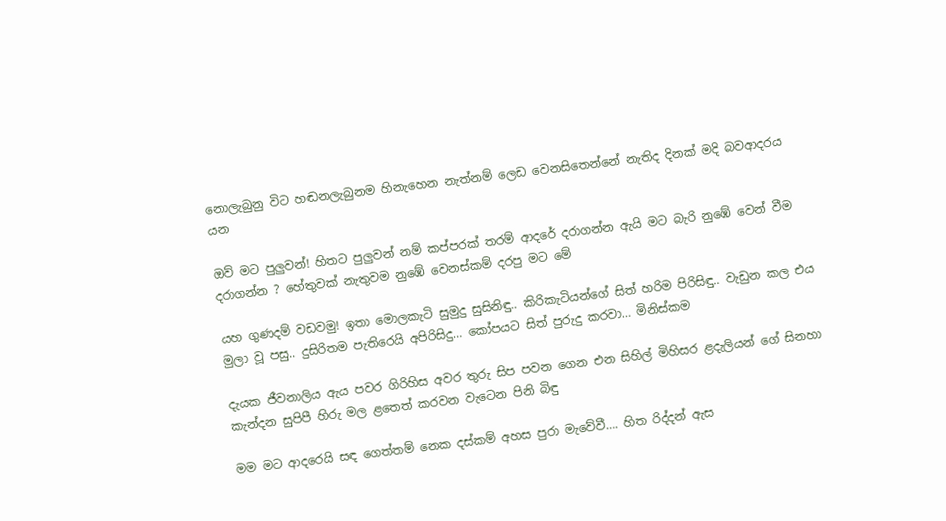නොලැබුනු විට හඬනලැබුනම හිනැහෙන නැත්නම් ලෙඩ වෙනසිතෙන්නේ නැතිද දිනක් මදි බවආදරය යන

ඔව් මට පුලුවන්! හිතට පුලුවන් නම් කප්පරක් තරම් ආදරේ දරාගන්න ඇයි මට බැරි නුඹේ වෙන් වීම දරාගන්න ? හේතුවක් නැතුවම නුඹේ වෙනස්කම් දරපු මට මේ

යහ ගුණදම් වඩවමු! ඉතා මොලකැටි සුමුදු සුසිනිඳු.. කිරිකැටියන්ගේ සිත් හරිම පිරිසිඳු.. වැඩුන කල එය මුලා වූ පසු.. දුසිරිතම පැතිරෙයි අපිරිසිදු… කෝපයට සිත් පුරුදු කරවා… මිනිස්කම

දැයක ජීවනාලිය ඇය පවර ගිරිහිස අවර තුරු සිප පවන ගෙන එන සිහිල් මිහිසර ළදැලියන් ගේ සිනහා කැන්දන සුපිපී හිරු මල ළතෙත් කරවන වැටෙන පිනි බිඳු

මම මට ආදරෙයි සඳ ගෙත්තම් නෙක දස්කම් අහස පුරා මැවේවී…. හිත රිද්දන් ඇස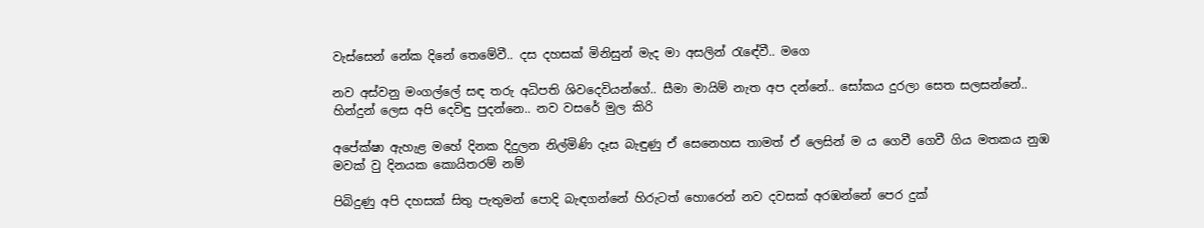වැස්සෙන් නේක දිනේ තෙමේවී.. දස දහසක් මිනිසුන් මැද මා අසලින් රැඳේවී.. මගෙ

නව අස්වනු මංගල්ලේ සඳ තරු අධිපති ශිවදෙවියන්ගේ.. සීමා මායිම් නැත අප දන්නේ.. සෝකය දුරලා සෙත සලසන්නේ.. හින්දුන් ලෙස අපි දෙවිඳු පුදන්නෙ.. නව වසරේ මුල කිරි

අපේක්ෂා ඇහැළ මහේ දිනක දිදුලන නිල්මිණි දෑස බැඳුණු ඒ සෙනෙහස තාමත් ඒ ලෙසින් ම ය ගෙවී ගෙවී ගිය මතකය නුඹ මවක් වු දිනයක කොයිතරම් නම්

පිබිදුණු අපි දහසක් සිතු පැතුමන් පොදි බැඳගන්නේ හිරුටත් හොරෙන් නව දවසක් අරඹන්නේ පෙර දුක්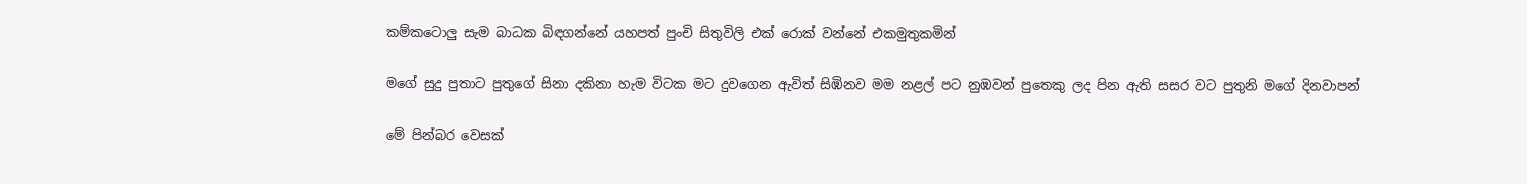කම්කටොලු සැම බාධක බිඳගන්නේ යහපත් පුංචි සිතුවිලි එක් රොක් වන්නේ එකමුතුකමින්

මගේ සුදු පුතාට පුතුගේ සිනා දකිනා හැම විටක මට දුවගෙන ඇවිත් සිඹිනව මම නළල් පට නුඹවන් පුතෙකු ලද පින ඇති සසර වට පුතුනි මගේ දිනවාපන්

මේ පින්බර වෙසක්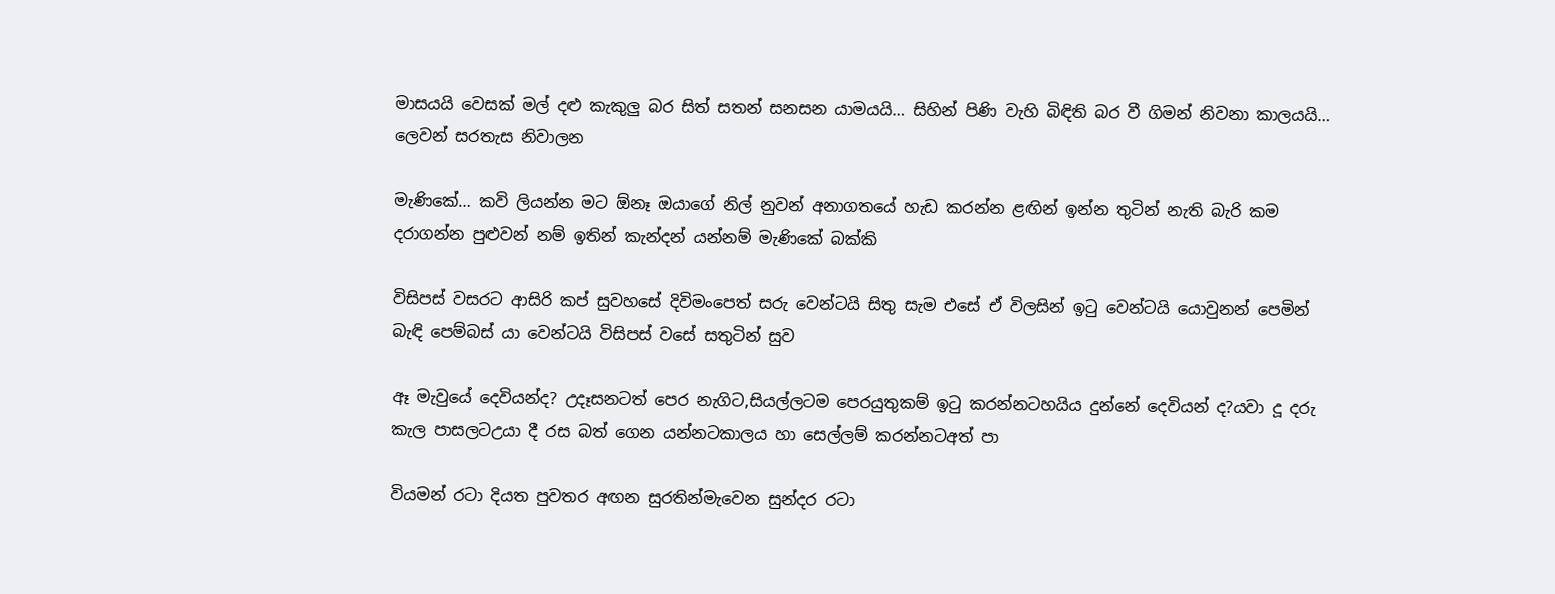මාසයයි වෙසක් මල් දළු කැකුලු බර සිත් සතන් සනසන යාමයයි… සිහින් පිණි වැහි බිඳිති බර වී ගිමන් නිවනා කාලයයි… ලෙවන් සරතැස නිවාලන

මැණිකේ… කවි ලියන්න මට ඕනෑ ඔයාගේ නිල් නුවන් අනාගතයේ හැඩ කරන්න ළඟින් ඉන්න තුටින් නැති බැරි කම දරාගන්න පුළුවන් නම් ඉතින් කැන්දන් යන්නම් මැණිකේ බක්කි

විසිපස් වසරට ආසිරි කප් සුවහසේ දිවිමංපෙත් සරු වෙන්ටයි සිතු සැම එසේ ඒ විලසින් ඉටු වෙන්ටයි යොවුනන් පෙමින් බැඳි පෙම්බස් යා වෙන්ටයි විසිපස් වසේ සතුටින් සුව

ඈ මැවුයේ දෙවියන්ද? උදෑසනටත් පෙර නැගිට,සියල්ලටම පෙරයුතුකම් ඉටු කරන්නටහයිය දුන්නේ දෙවියන් ද?යවා දූ දරු කැල පාසලටඋයා දී රස බත් ගෙන යන්නටකාලය හා සෙල්ලම් කරන්නටඅත් පා

වියමන් රටා දියත පුවතර අඟන සුරතින්මැවෙන සුන්දර රටා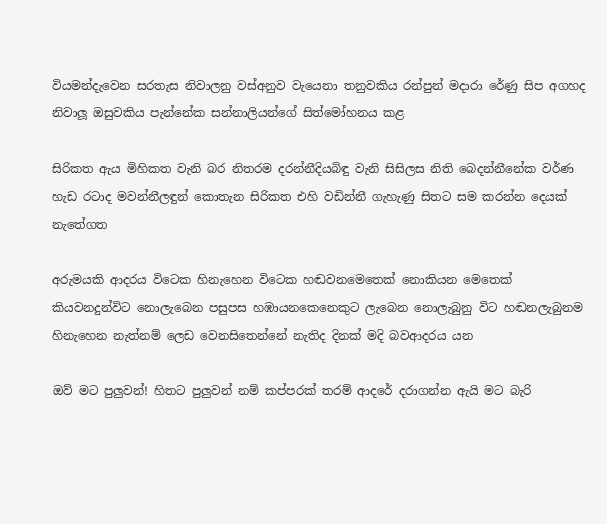වියමන්දැවෙන සරතැස නිවාලනු වස්අනුව වැයෙනා තනුවකිය රන්පුන් මදාරා රේණු සිප අගහද නිවාලූ ඔසුවකිය පැන්නේක සන්නාලියන්ගේ සිත්මෝහනය කළ

සිරිකත ඇය මිහිකත වැනි බර නිතරම දරන්නීදියබිඳු වැනි සිසිලස නිති බෙදන්නීනේක වර්ණ හැඩ රටාද මවන්නීලඳුන් කොතැන සිරිකත එහි වඩින්නී ගැහැණු සිතට සම කරන්න දෙයක් නැතේගත

අරුමයකි ආදරය විටෙක හිනැහෙන විටෙක හඬවනමෙතෙක් නොකියන මෙතෙක් කියවනදුන්විට නොලැබෙන පසුපස හඹායනකෙනෙකුට ලැබෙන නොලැබුනු විට හඬනලැබුනම හිනැහෙන නැත්නම් ලෙඩ වෙනසිතෙන්නේ නැතිද දිනක් මදි බවආදරය යන

ඔව් මට පුලුවන්! හිතට පුලුවන් නම් කප්පරක් තරම් ආදරේ දරාගන්න ඇයි මට බැරි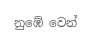නුඹේ වෙන්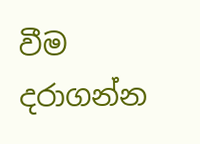වීම දරාගන්න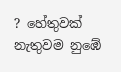? හේතුවක් නැතුවම නුඹේ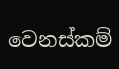වෙනස්කම්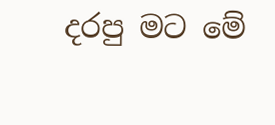දරපු මට මේ